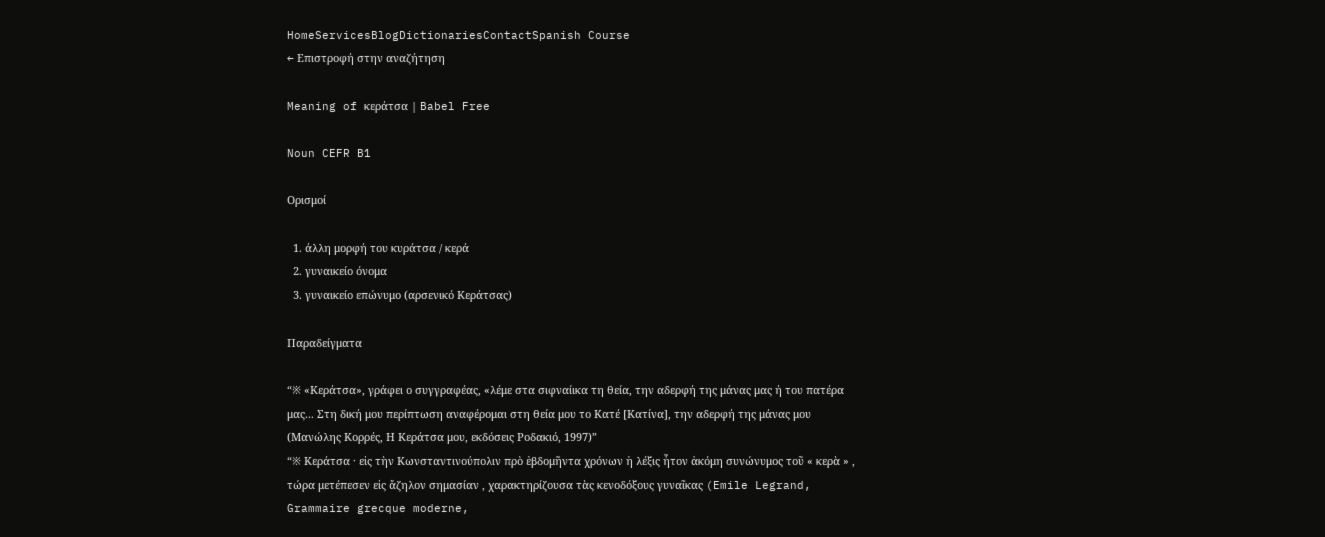HomeServicesBlogDictionariesContactSpanish Course
← Επιστροφή στην αναζήτηση

Meaning of κεράτσα | Babel Free

Noun CEFR B1

Ορισμοί

  1. άλλη μορφή του κυράτσα / κερά
  2. γυναικείο όνομα
  3. γυναικείο επώνυμο (αρσενικό Κεράτσας)

Παραδείγματα

“※ «Κεράτσα», γράφει ο συγγραφέας, «λέμε στα σιφναίικα τη θεία, την αδερφή της μάνας μας ή του πατέρα μας... Στη δική μου περίπτωση αναφέρομαι στη θεία μου το Κατέ [Κατίνα], την αδερφή της μάνας μου (Μανώλης Κορρές, Η Κεράτσα μου, εκδόσεις Ροδακιό, 1997)”
“※ Κεράτσα · εἰς τὴν Κωνσταντινούπολιν πρὸ ἑβδομῆντα χρόνων ἡ λέξις ἦτον ἀκόμη συνώνυμος τοῦ « κερὰ » , τώρα μετέπεσεν εἰς ἄζηλον σημασίαν , χαρακτηρίζουσα τὰς κενοδόξους γυναῖκας (Emile Legrand, Grammaire grecque moderne,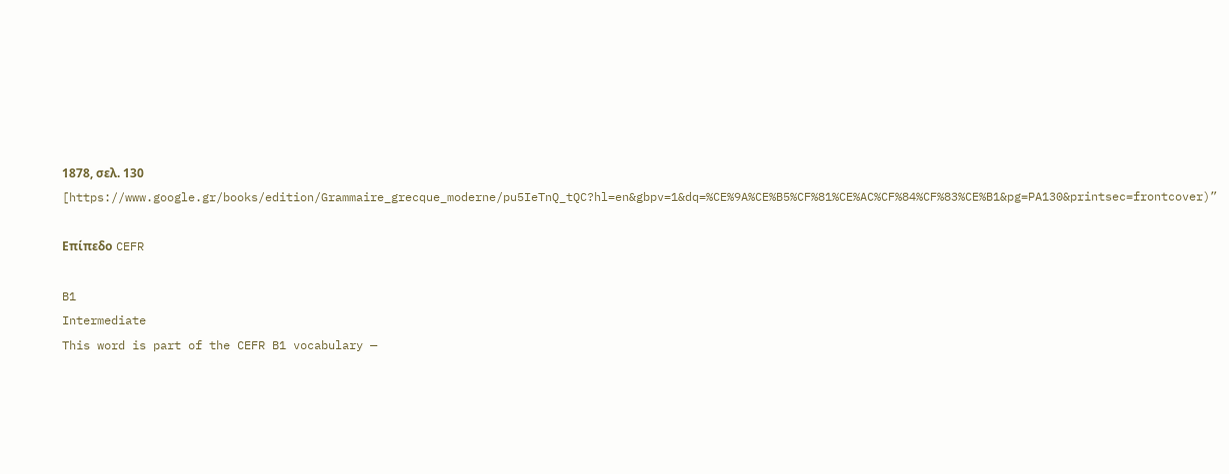1878, σελ. 130 [https://www.google.gr/books/edition/Grammaire_grecque_moderne/pu5IeTnQ_tQC?hl=en&gbpv=1&dq=%CE%9A%CE%B5%CF%81%CE%AC%CF%84%CF%83%CE%B1&pg=PA130&printsec=frontcover)”

Επίπεδο CEFR

B1
Intermediate
This word is part of the CEFR B1 vocabulary —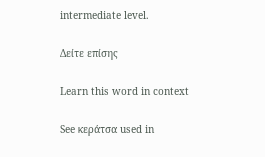intermediate level.

Δείτε επίσης

Learn this word in context

See κεράτσα used in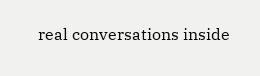real conversations inside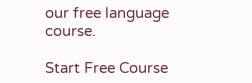our free language course.

Start Free Course